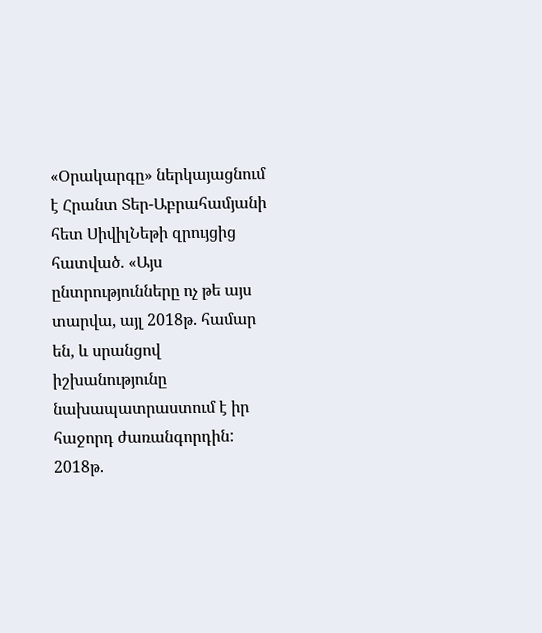«Օրակարգը» ներկայացնում է Հրանտ Տեր-Աբրահամյանի հետ ՍիվիլՆեթի զրույցից հատված. «Այս ընտրությունները ոչ թե այս տարվա, այլ 2018թ. համար են, և սրանցով իշխանությունը նախապատրաստում է իր հաջորդ ժառանգորդին:
2018թ.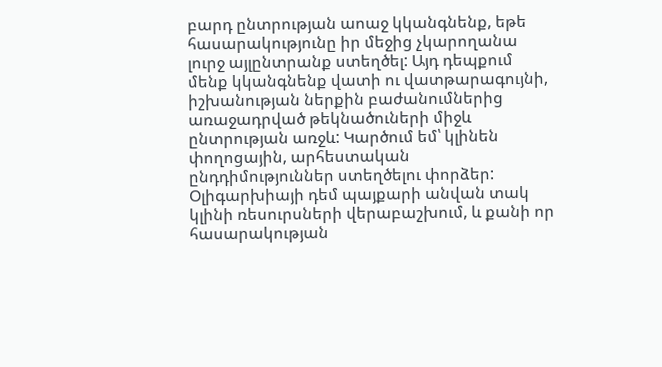բարդ ընտրության աոաջ կկանգնենք, եթե հասարակությունը իր մեջից չկարողանա լուրջ այլընտրանք ստեղծել: Այդ դեպքում մենք կկանգնենք վատի ու վատթարագույնի, իշխանության ներքին բաժանումներից առաջադրված թեկնածուների միջև ընտրության առջև: Կարծում եմ՝ կլինեն փողոցային, արհեստական ընդդիմություններ ստեղծելու փորձեր: Օլիգարխիայի դեմ պայքարի անվան տակ կլինի ռեսուրսների վերաբաշխում, և քանի որ հասարակության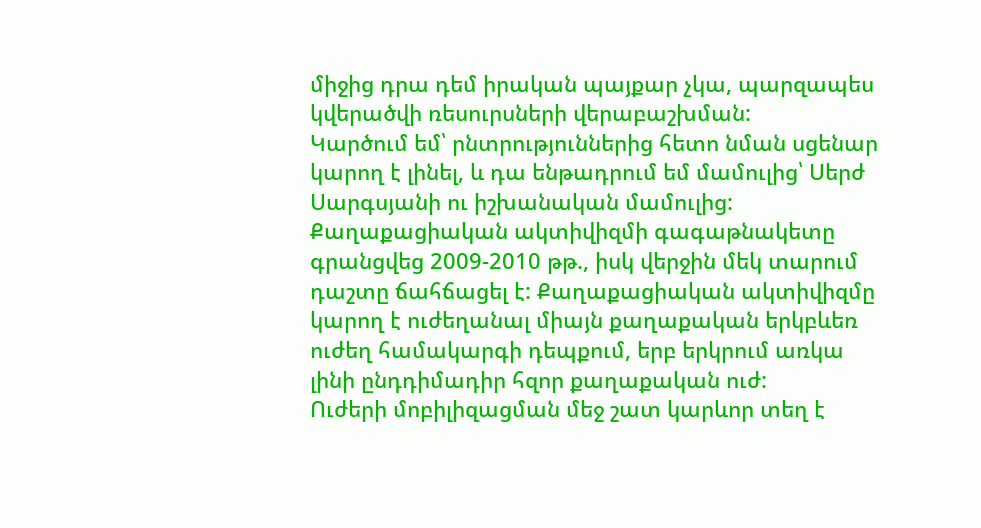միջից դրա դեմ իրական պայքար չկա, պարզապես կվերածվի ռեսուրսների վերաբաշխման:
Կարծում եմ՝ րնտրություններից հետո նման սցենար կարող է լինել, և դա ենթադրում եմ մամուլից՝ Սերժ Սարգսյանի ու իշխանական մամուլից:
Քաղաքացիական ակտիվիզմի գագաթնակետը գրանցվեց 2009-2010 թթ., իսկ վերջին մեկ տարում դաշտը ճահճացել է: Քաղաքացիական ակտիվիզմը կարող է ուժեղանալ միայն քաղաքական երկբևեռ ուժեղ համակարգի դեպքում, երբ երկրում առկա լինի ընդդիմադիր հզոր քաղաքական ուժ:
Ուժերի մոբիլիզացման մեջ շատ կարևոր տեղ է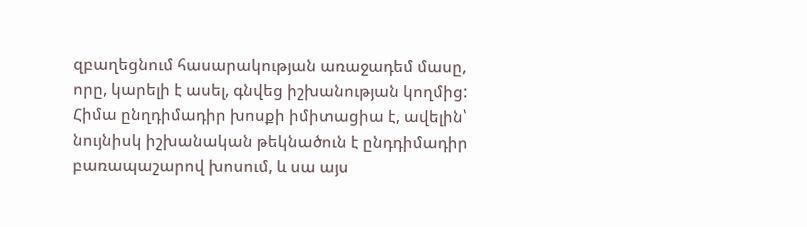զբաղեցնում հասարակության առաջադեմ մասը, որը, կարելի է ասել, գնվեց իշխանության կողմից: Հիմա ընղդիմադիր խոսքի իմիտացիա է, ավելին՝ նույնիսկ իշխանական թեկնածուն է ընդդիմադիր բառապաշարով խոսում, և սա այս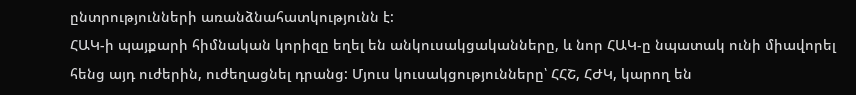ընտրությունների առանձնահատկությունն է:
ՀԱԿ-ի պայքարի հիմնական կորիզը եղել են անկուսակցականները, և նոր ՀԱԿ-ը նպատակ ունի միավորել հենց այդ ուժերին, ուժեղացնել դրանց: Մյուս կուսակցությունները՝ ՀՀՇ, ՀԺԿ, կարող են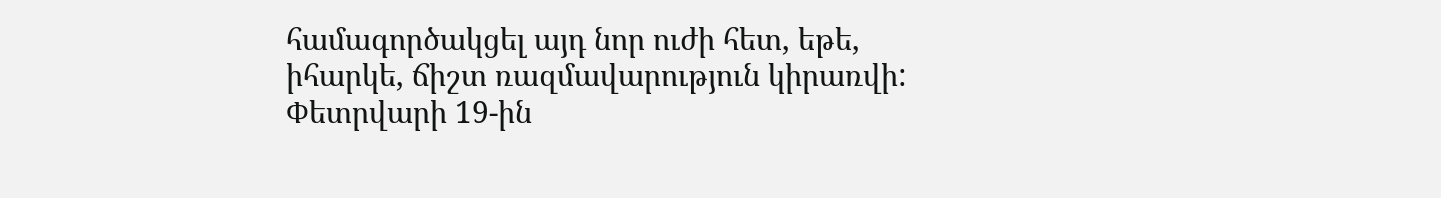համագործակցել այդ նոր ուժի հետ, եթե, իհարկե, ճիշտ ռազմավարություն կիրառվի:
Փետրվարի 19-ին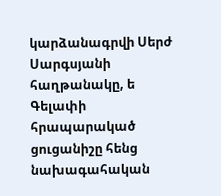կարձանագրվի Սերժ Սարգսյանի հաղթանակը, ե Գելափի հրապարակած ցուցանիշը հենց նախագահական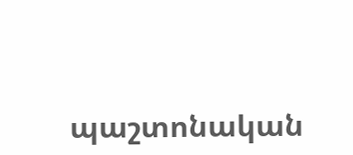պաշտոնական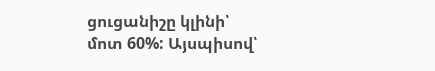ցուցանիշը կլինի՝ մոտ 60%: Այսպիսով՝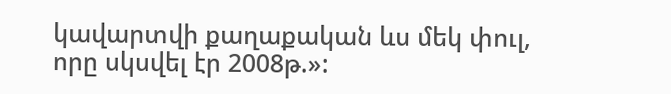կավարտվի քաղաքական ևս մեկ փուլ, որը սկսվել էր 2008թ.»: